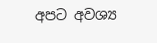අපට අවශ්‍ය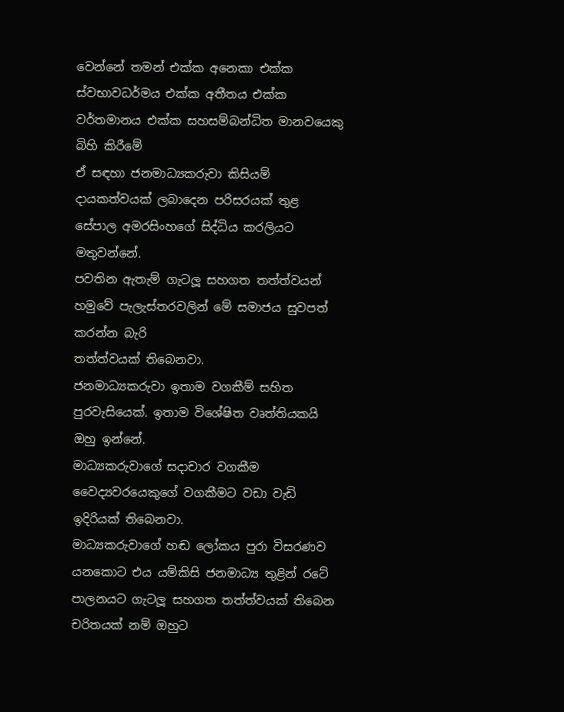වෙන්නේ තමන් එක්ක අනෙකා එක්ක ස්වභාවධර්මය එක්ක අතීතය එක්ක වර්තමානය එක්ක සහසම්බන්ධිත මානවයෙකු බිහි කිරීමේ
ඒ සඳහා ජනමාධ්‍යකරුවා කිසියම් දායකත්වයක් ලබාදෙන පරිසරයක් තුළ සේපාල අමරසිංහගේ සිද්ධිය කරලියට මතුවන්නේ.
පවතින ඇතැම් ගැටලූ සහගත තත්ත්වයන් හමුවේ පැලැස්තරවලින් මේ සමාජය සුවපත් කරන්න බැරි
තත්ත්වයක් තිබෙනවා.
ජනමාධ්‍යකරුවා ඉතාම වගකීම් සහිත පුරවැසියෙක්. ඉතාම විශේෂිත වෘත්තියකයි ඔහු ඉන්නේ.
මාධ්‍යකරුවාගේ සදාචාර වගකීම වෛද්‍යවරයෙකුගේ වගකීමට වඩා වැඩි ඉදිරියක් තිබෙනවා.
මාධ්‍යකරුවාගේ හඬ ලෝකය පුරා විසරණව යනකොට එය යම්කිසි ජනමාධ්‍ය තුළින් රටේ පාලනයට ගැටලූ සහගත තත්ත්වයක් තිබෙන චරිතයක් නම් ඔහුට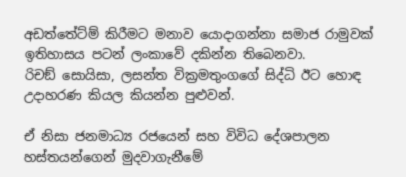අඩත්තේට්ම් කිරීමට මනාව යොදාගන්නා සමාජ රාමුවක් ඉතිහාසය පටන් ලංකාවේ දකින්න තිබෙනවා.
රිචඞ් සොයිසා, ලසන්ත වික්‍රමතුංගගේ සිද්ධි ඊට හොඳ උදාහරණ කියල කියන්න පුළුවන්.

ඒ නිසා ජනමාධ්‍ය රජයෙන් සහ විවිධ දේශපාලන හස්තයන්ගෙන් මුදවාගැනීමේ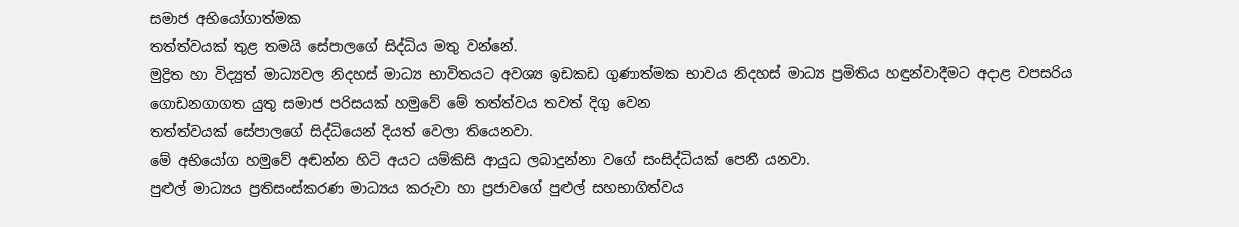සමාජ අභියෝගාත්මක
තත්ත්වයක් තුළ තමයි සේපාලගේ සිද්ධිය මතු වන්නේ.
මුද්‍රිත හා විද්‍යුත් මාධ්‍යවල නිදහස් මාධ්‍ය භාවිතයට අවශ්‍ය ඉඩකඩ ගුණාත්මක භාවය නිදහස් මාධ්‍ය ප්‍රමිතිය හඳුන්වාදීමට අදාළ වපසරිය ගොඩනගාගත යුතු සමාජ පරිසයක් හමුවේ මේ තත්ත්වය තවත් දිගු වෙන
තත්ත්වයක් සේපාලගේ සිද්ධියෙන් දියත් වෙලා තියෙනවා.
මේ අභියෝග හමුවේ අඬන්න හිටි අයට යම්කිසි ආයුධ ලබාදුන්නා වගේ සංසිද්ධියක් පෙනී යනවා.
පුළුල් මාධ්‍යය ප්‍රතිසංස්කරණ මාධ්‍යය කරුවා හා ප්‍රජාවගේ පුළුල් සහභාගිත්වය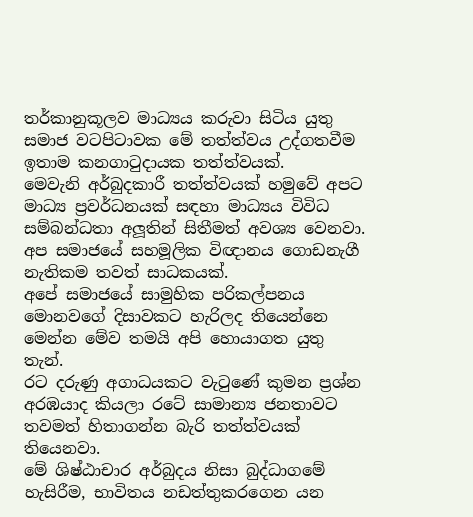තර්කානුකූලව මාධ්‍යය කරුවා සිටිය යුතු සමාජ වටපිටාවක මේ තත්ත්වය උද්ගතවීම ඉතාම කනගාටුදායක තත්ත්වයක්.
මෙවැනි අර්බුදකාරී තත්ත්වයක් හමුවේ අපට මාධ්‍ය ප්‍රවර්ධනයක් සඳහා මාධ්‍යය විවිධ සම්බන්ධතා අලූතින් සිතීමත් අවශ්‍ය වෙනවා.
අප සමාජයේ සහමූලික විඥානය ගොඩනැගී නැතිකම තවත් සාධකයක්.
අපේ සමාජයේ සාමුහික පරිකල්පනය මොනවගේ දිසාවකට හැරිලද තියෙන්නෙ මෙන්න මේව තමයි අපි හොයාගත යුතු තැන්.
රට දරුණු අගාධයකට වැටුණේ කුමන ප්‍රශ්න අරඹයාද කියලා රටේ සාමාන්‍ය ජනතාවට තවමත් හිතාගන්න බැරි තත්ත්වයක් තියෙනවා.
මේ ශිෂ්ඨාචාර අර්බුදය නිසා බුද්ධාගමේ හැසිරීම, භාවිතය නඩත්තුකරගෙන යන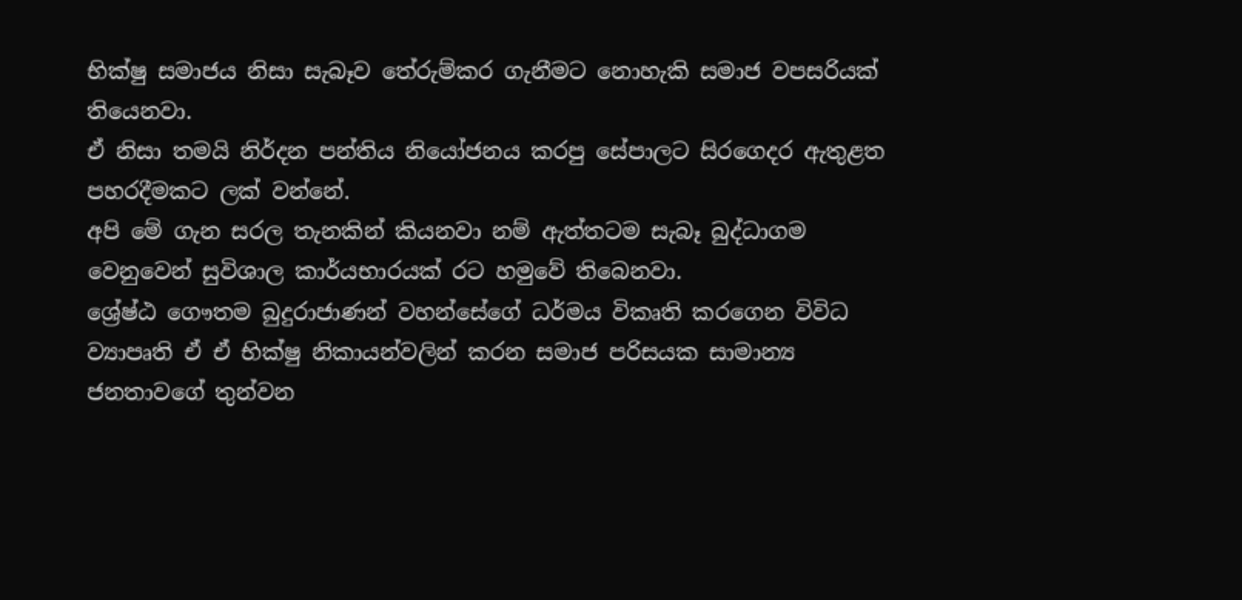භික්ෂු සමාජය නිසා සැබෑව තේරුම්කර ගැනීමට නොහැකි සමාජ වපසරියක් තියෙනවා.
ඒ නිසා තමයි නිර්දන පන්තිය නියෝජනය කරපු සේපාලට සිරගෙදර ඇතුළත පහරදීමකට ලක් වන්නේ.
අපි මේ ගැන සරල තැනකින් කියනවා නම් ඇත්තටම සැබෑ බුද්ධාගම වෙනුවෙන් සුවිශාල කාර්යභාරයක් රට හමුවේ තිබෙනවා.
ශ්‍රේෂ්ඨ ගෞතම බුදුරාජාණන් වහන්සේගේ ධර්මය විකෘති කරගෙන විවිධ ව්‍යාපෘති ඒ ඒ භික්ෂු නිකායන්වලින් කරන සමාජ පරිසයක සාමාන්‍ය ජනතාවගේ තුන්වන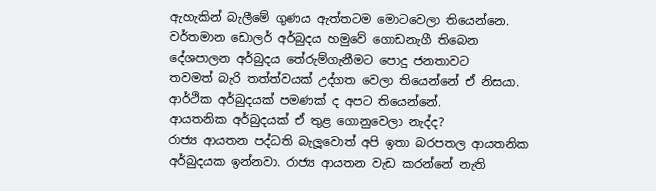ඇහැකින් බැලීමේ ගුණය ඇත්තටම මොටවෙලා තියෙන්නෙ.
වර්තමාන ඩොලර් අර්බුදය හමුවේ ගොඩනැගී තිබෙන දේශපාලන අර්බුදය තේරුම්ගැනීමට පොදු ජනතාවට
තවමත් බැරි තත්ත්වයක් උද්ගත වෙලා තියෙන්නේ ඒ නිසයා. ආර්ථික අර්බුදයක් පමණක් ද අපට තියෙන්නේ.
ආයතනික අර්බුදයක් ඒ තුළ ගොනුවෙලා නැද්ද?
රාජ්‍ය ආයතන පද්ධති බැලූවොත් අපි ඉතා බරපතල ආයතනික අර්බුදයක ඉන්නවා. රාජ්‍ය ආයතන වැඩ කරන්නේ නැති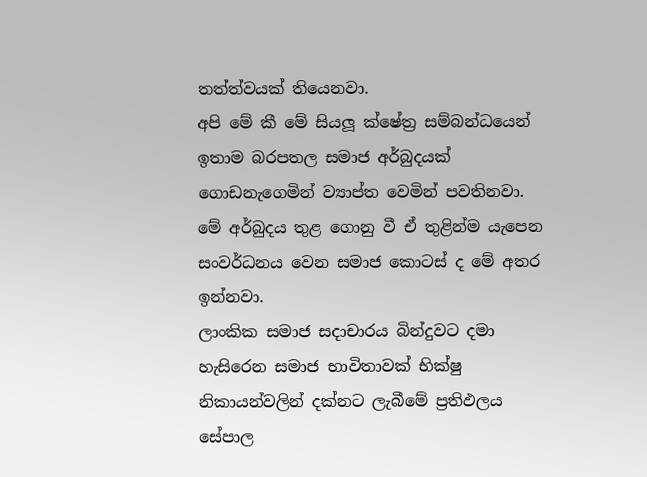තත්ත්වයක් තියෙනවා.
අපි මේ කී මේ සියලූ ක්ෂේත්‍ර සම්බන්ධයෙන් ඉතාම බරපතල සමාජ අර්බුදයක් ගොඩනැගෙමින් ව්‍යාප්ත වෙමින් පවතිනවා.
මේ අර්බුදය තුළ ගොනු වී ඒ තුළින්ම යැපෙන සංවර්ධනය වෙන සමාජ කොටස් ද මේ අතර ඉන්නවා.
ලාංකික සමාජ සදාචාරය බින්දුවට දමා හැසිරෙන සමාජ භාවිතාවක් භික්ෂු නිකායන්වලින් දක්නට ලැබීමේ ප්‍රතිඵලය සේපාල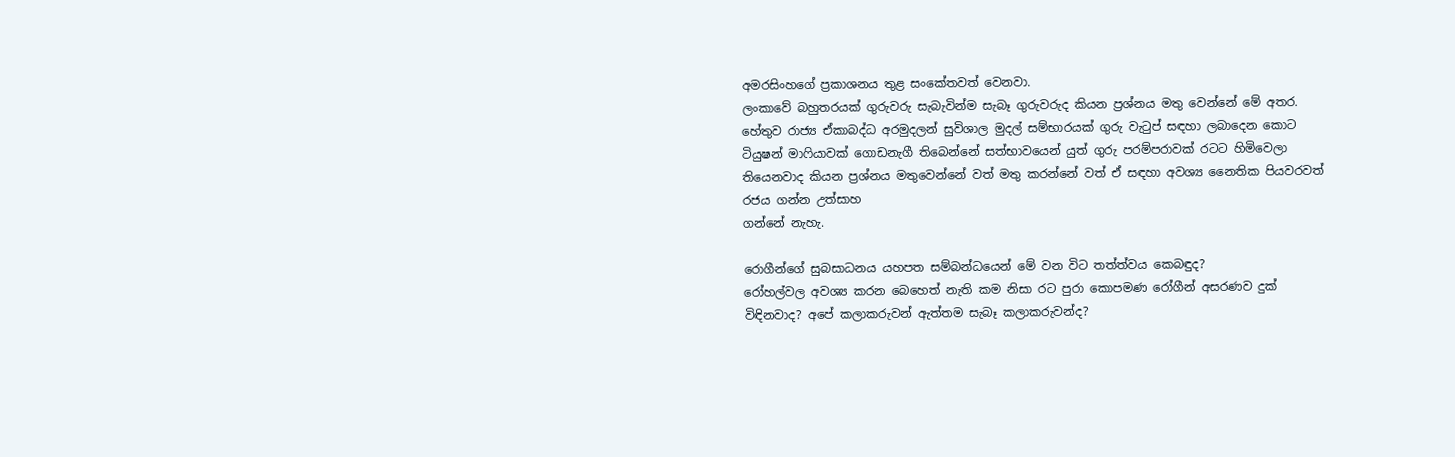අමරසිංහගේ ප්‍රකාශනය තුළ සංකේතවත් වෙනවා.
ලංකාවේ බහුතරයක් ගුරුවරු සැබැවින්ම සැබෑ ගුරුවරුද කියන ප්‍රශ්නය මතු වෙන්නේ මේ අතර.
හේතුව රාජ්‍ය ඒකාබද්ධ අරමුදලන් සුවිශාල මුදල් සම්භාරයක් ගුරු වැටුප් සඳහා ලබාදෙන කොට ටියුෂන් මාෆියාවක් ගොඩනැගී තිබෙන්නේ සත්භාවයෙන් යුත් ගුරු පරම්පරාවක් රටට හිමිවෙලා තියෙනවාද කියන ප්‍රශ්නය මතුවෙන්නේ වත් මතු කරන්නේ වත් ඒ සඳහා අවශ්‍ය නෛතික පියවරවත් රජය ගන්න උත්සාහ
ගන්නේ නැහැ.

රොගීන්ගේ සුබසාධනය යහපත සම්බන්ධයෙන් මේ වන විට තත්ත්වය කෙබඳුද?
රෝහල්වල අවශ්‍ය කරන බෙහෙත් නැති කම නිසා රට පුරා කොපමණ රෝගීන් අසරණව දුක් විඳිනවාද? අපේ කලාකරුවන් ඇත්තම සැබෑ කලාකරුවන්ද?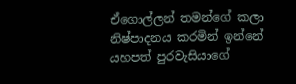ඒගොල්ලන් තමන්ගේ කලා නිෂ්පාදනය කරමින් ඉන්නේ යහපත් පුරවැසියාගේ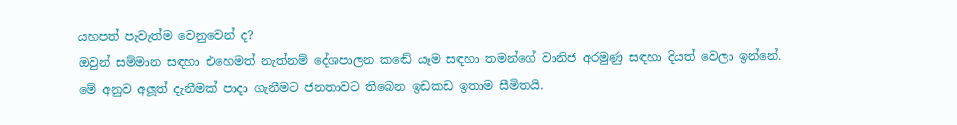යහපත් පැවැත්ම වෙනුවෙන් ද?
ඔවුන් සම්මාන සඳහා එහෙමත් නැත්නම් දේශපාලන කඬේ යෑම සඳහා තමන්ගේ වානිජ අරමුණු සඳහා දියත් වෙලා ඉන්නේ.
මේ අනුව අලූත් දැනීමක් පාදා ගැනීමට ජනතාවට තිබෙන ඉඩකඩ ඉතාම සීමිතයි.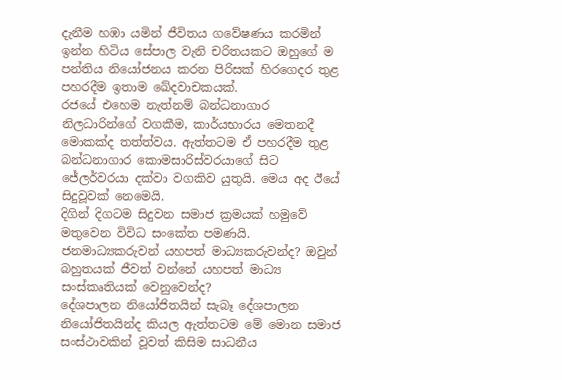දැනීම හඹා යමින් ජීවිතය ගවේෂණය කරමින් ඉන්න හිටිය සේපාල වැනි චරිතයකට ඔහුගේ ම පන්තිය නියෝජනය කරන පිරිසක් හිරගෙදර තුළ පහරදීම ඉතාම ඛේදවාචකයක්.
රජයේ එහෙම නැත්නම් බන්ධනාගාර නිලධාරින්ගේ වගකීම, කාර්යභාරය මෙතනදී මොකක්ද තත්ත්වය. ඇත්තටම ඒ පහරදීම තුළ බන්ධනාගාර කොමසාරිස්වරයාගේ සිට ජේලර්වරයා දක්වා වගකිව යුතුයි. මෙය අද ඊයේ සිදුවූවක් නෙමෙයි.
දිගින් දිගටම සිදුවන සමාජ ක්‍රමයක් හමුවේ මතුවෙන විවිධ සංකේත පමණයි.
ජනමාධ්‍යකරුවන් යහපත් මාධ්‍යකරුවන්ද? ඔවුන් බහුතයක් ජීවත් වන්නේ යහපත් මාධ්‍ය සංස්කෘතියක් වෙනුවෙන්ද?
දේශපාලන නියෝජිතයින් සැබෑ දේශපාලන නියෝජිතයින්ද කියල ඇත්තටම මේ මොන සමාජ සංස්ථාවකින් වූවත් කිසිම සාධනීය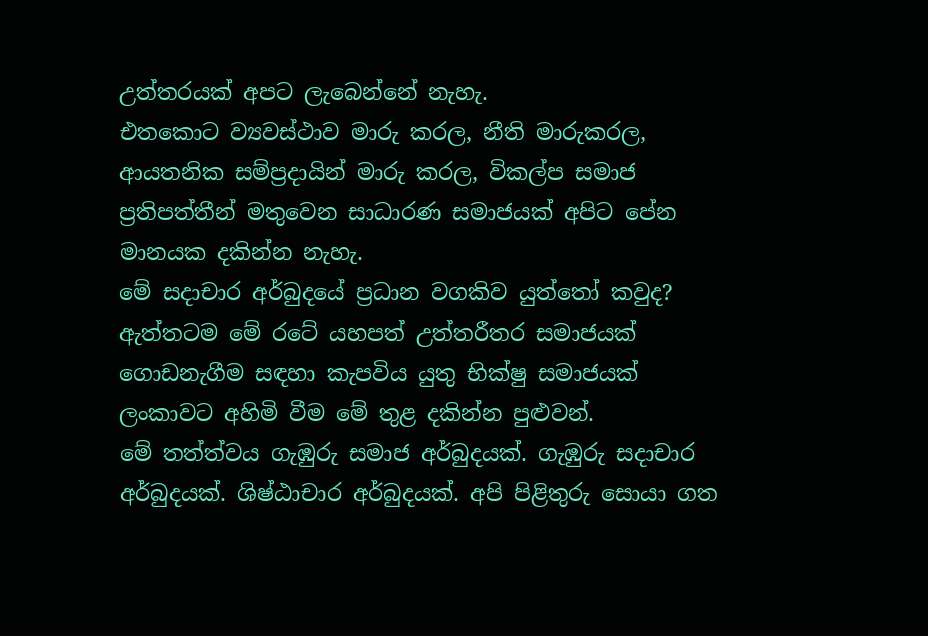උත්තරයක් අපට ලැබෙන්නේ නැහැ.
එතකොට ව්‍යවස්ථාව මාරු කරල, නීති මාරුකරල, ආයතනික සම්ප්‍රදායින් මාරු කරල, විකල්ප සමාජ ප්‍රතිපත්තීන් මතුවෙන සාධාරණ සමාජයක් අපිට පේන මානයක දකින්න නැහැ.
මේ සදාචාර අර්බුදයේ ප්‍රධාන වගකිව යුත්තෝ කවුද?
ඇත්තටම මේ රටේ යහපත් උත්තරීතර සමාජයක් ගොඩනැගීම සඳහා කැපවිය යුතු භික්ෂු සමාජයක්
ලංකාවට අහිමි වීම මේ තුළ දකින්න පුළුවන්.
මේ තත්ත්වය ගැඹුරු සමාජ අර්බුදයක්. ගැඹුරු සදාචාර අර්බුදයක්. ශිෂ්ඨාචාර අර්බුදයක්. අපි පිළිතුරු සොයා ගත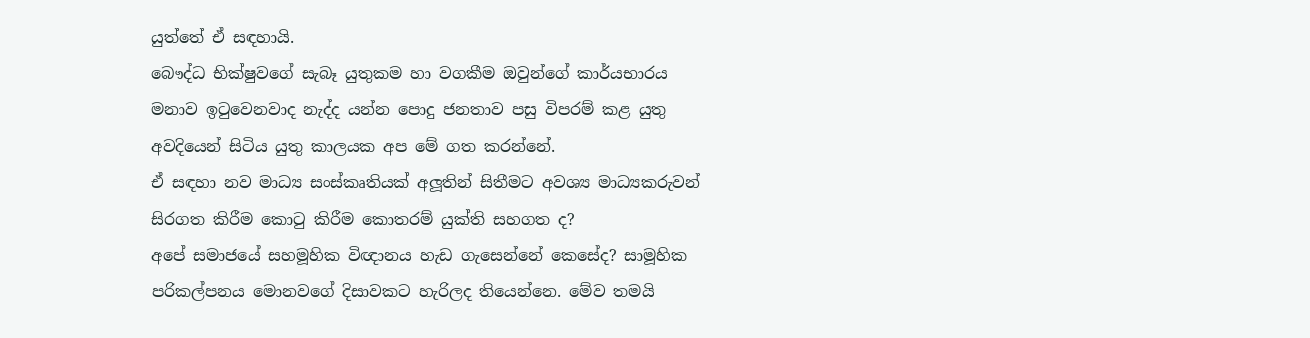යුත්තේ ඒ සඳහායි.
බෞද්ධ භික්ෂුවගේ සැබෑ යුතුකම හා වගකීම ඔවුන්ගේ කාර්යභාරය මනාව ඉටුවෙනවාද නැද්ද යන්න පොදු ජනතාව පසු විපරම් කළ යුතු අවදියෙන් සිටිය යුතු කාලයක අප මේ ගත කරන්නේ.
ඒ සඳහා නව මාධ්‍ය සංස්කෘතියක් අලූතින් සිතීමට අවශ්‍ය මාධ්‍යකරුවන් සිරගත කිරීම කොටු කිරීම කොතරම් යුක්ති සහගත ද?
අපේ සමාජයේ සහමූහික විඥානය හැඩ ගැසෙන්නේ කෙසේද? සාමූහික පරිකල්පනය මොනවගේ දිසාවකට හැරිලද තියෙන්නෙ. මේව තමයි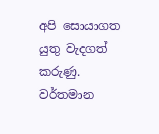අපි සොයාගත යුතු වැදගත් කරුණු.
වර්තමාන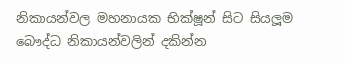නිකායන්වල මහනායක භික්ෂූන් සිට සියලූම බෞද්ධ නිකායන්වලින් දකින්න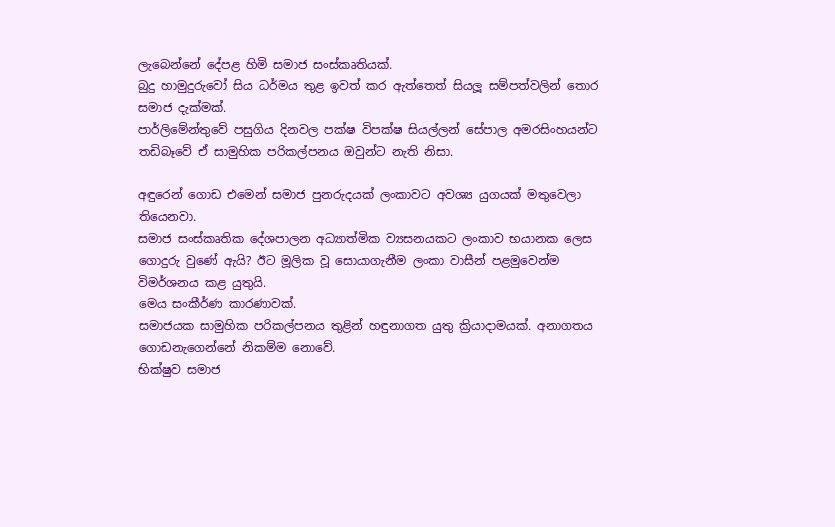ලැබෙන්නේ දේපළ හිමි සමාජ සංස්කෘතියක්.
බුදු හාමුදුරුවෝ සිය ධර්මය තුළ ඉවත් කර ඇත්තෙත් සියලූ සම්පත්වලින් තොර සමාජ දැක්මක්.
පාර්ලිමේන්තුවේ පසුගිය දිනවල පක්ෂ විපක්ෂ සියල්ලන් සේපාල අමරසිංහයන්ට තඩිබෑවේ ඒ සාමුහික පරිකල්පනය ඔවුන්ට නැති නිසා.

අඳුරෙන් ගොඩ එමෙන් සමාජ පුනරුදයක් ලංකාවට අවශ්‍ය යුගයක් මතුවෙලා තියෙනවා.
සමාජ සංස්කෘතික දේශපාලන අධ්‍යාත්මික ව්‍යසනයකට ලංකාව භයානක ලෙස ගොදුරු වුණේ ඇයි? ඊට මූලික වූ සොයාගැනීම ලංකා වාසීන් පළමුවෙන්ම විමර්ශනය කළ යුතුයි.
මෙය සංකීර්ණ කාරණාවක්.
සමාජයක සාමුහික පරිකල්පනය තුළින් හඳුනාගත යුතු ක්‍රියාදාමයක්. අනාගතය ගොඩනැගෙන්නේ නිකම්ම නොවේ.
භික්ෂුව සමාජ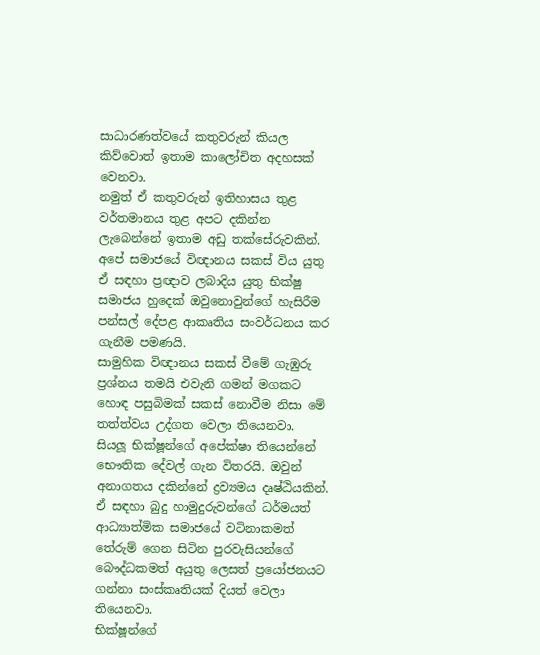සාධාරණත්වයේ කතුවරුන් කියල කිව්වොත් ඉතාම කාලෝචිත අදහසක් වෙනවා.
නමුත් ඒ කතුවරුන් ඉතිහාසය තුළ වර්තමානය තුළ අපට දකින්න ලැබෙන්නේ ඉතාම අඩු තක්සේරුවකින්.
අපේ සමාජයේ විඥානය සකස් විය යුතු ඒ සඳහා ප්‍රඥාව ලබාදිය යුතු භික්ෂු සමාජය හුදෙක් ඔවුනොවුන්ගේ හැසිරීම පන්සල් දේපළ ආකෘතිය සංවර්ධනය කර ගැනීම පමණයි.
සාමුහික විඥානය සකස් වීමේ ගැඹුරු ප්‍රශ්නය තමයි එවැනි ගමන් මගකට හොඳ පසුබිමක් සකස් නොවීම නිසා මේ තත්ත්වය උද්ගත වෙලා තියෙනවා.
සියලූ භික්ෂූන්ගේ අපේක්ෂා තියෙන්නේ භෞතික දේවල් ගැන විතරයි. ඔවුන් අනාගතය දකින්නේ ද්‍රව්‍යමය දෘෂ්ඨියකින්.
ඒ සඳහා බුදු හාමුදුරුවන්ගේ ධර්මයත් ආධ්‍යාත්මික සමාජයේ වටිනාකමත් තේරුම් ගෙන සිටින පුරවැසියන්ගේ බෞද්ධකමත් අයුතු ලෙසත් ප්‍රයෝජනයට ගන්නා සංස්කෘතියක් දියත් වෙලා තියෙනවා.
භික්ෂූන්ගේ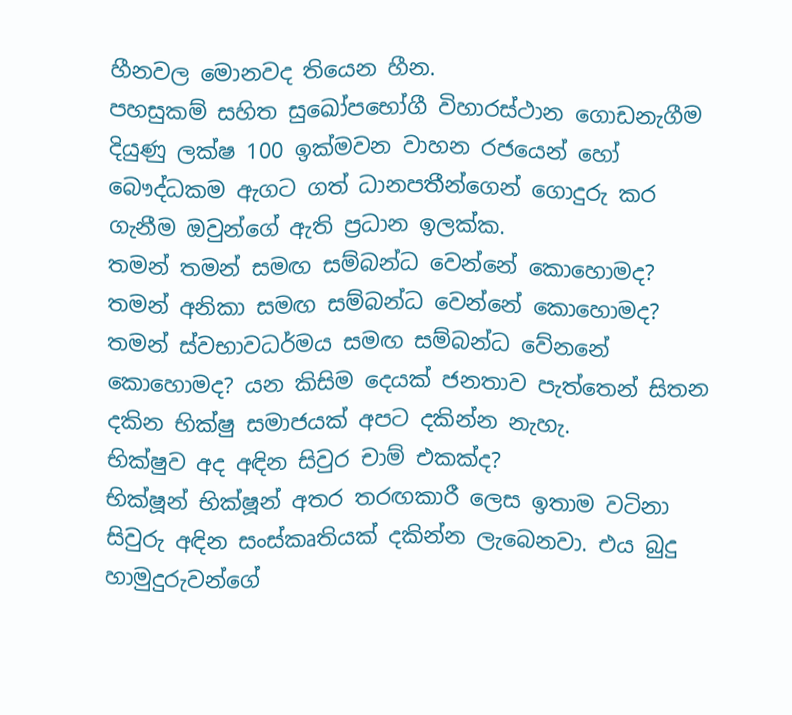හීනවල මොනවද තියෙන හීන.
පහසුකම් සහිත සුඛෝපභෝගී විහාරස්ථාන ගොඩනැගීම දියුණු ලක්ෂ 100 ඉක්මවන වාහන රජයෙන් හෝ බෞද්ධකම ඇගට ගත් ධානපතීන්ගෙන් ගොදුරු කර ගැනීම ඔවුන්ගේ ඇති ප්‍රධාන ඉලක්ක.
තමන් තමන් සමඟ සම්බන්ධ වෙන්නේ කොහොමද?
තමන් අනිකා සමඟ සම්බන්ධ වෙන්නේ කොහොමද?
තමන් ස්වභාවධර්මය සමඟ සම්බන්ධ වේනනේ කොහොමද? යන කිසිම දෙයක් ජනතාව පැත්තෙන් සිතන දකින භික්ෂු සමාජයක් අපට දකින්න නැහැ.
භික්ෂුව අද අඳින සිවුර චාම් එකක්ද?
භික්ෂූන් භික්ෂූන් අතර තරඟකාරී ලෙස ඉතාම වටිනා සිවුරු අඳින සංස්කෘතියක් දකින්න ලැබෙනවා. එය බුදු හාමුදුරුවන්ගේ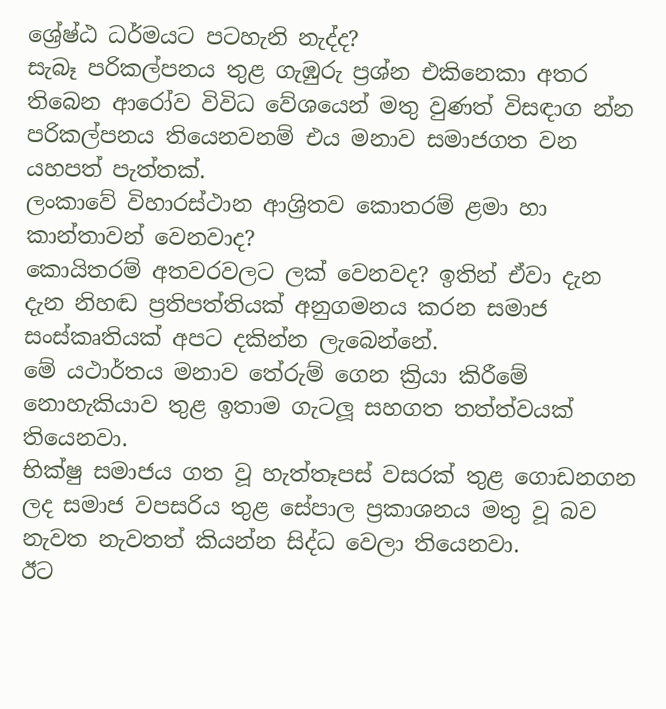ශ්‍රේෂ්ඨ ධර්මයට පටහැනි නැද්ද?
සැබෑ පරිකල්පනය තුළ ගැඹුරු ප්‍රශ්න එකිනෙකා අතර තිබෙන ආරෝව විවිධ වේශයෙන් මතු වුණත් විසඳාග න්න පරිකල්පනය තියෙනවනම් එය මනාව සමාජගත වන යහපත් පැත්තක්.
ලංකාවේ විහාරස්ථාන ආශ්‍රිතව කොතරම් ළමා හා කාන්තාවන් වෙනවාද?
කොයිතරම් අතවරවලට ලක් වෙනවද? ඉතින් ඒවා දැන දැන නිහඬ ප්‍රතිපත්තියක් අනුගමනය කරන සමාජ සංස්කෘතියක් අපට දකින්න ලැබෙන්නේ.
මේ යථාර්තය මනාව තේරුම් ගෙන ක්‍රියා කිරීමේ නොහැකියාව තුළ ඉතාම ගැටලූ සහගත තත්ත්වයක්
තියෙනවා.
භික්ෂු සමාජය ගත වූ හැත්තෑපස් වසරක් තුළ ගොඩනගන ලද සමාජ වපසරිය තුළ සේපාල ප්‍රකාශනය මතු වූ බව නැවත නැවතත් කියන්න සිද්ධ වෙලා තියෙනවා.
ඊට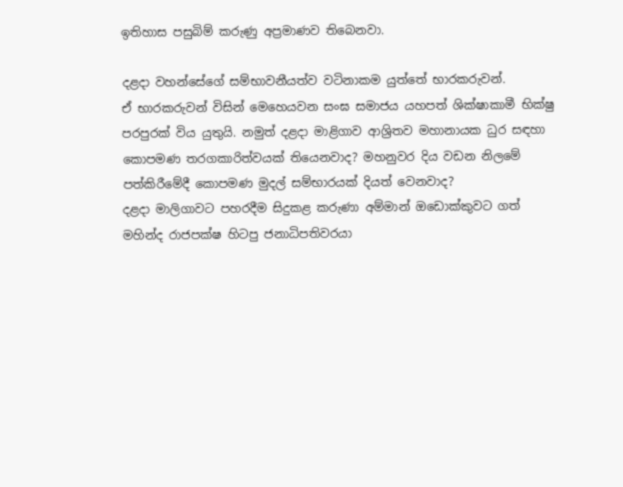ඉතිහාස පසුබිම් කරුණු අප්‍රමාණව තිබෙනවා.

දළදා වහන්සේගේ සම්භාවනීයත්ව වටිනාකම යුත්තේ භාරකරුවන්.
ඒ භාරකරුවන් විසින් මෙහෙයවන සංඝ සමාජය යහපත් ශික්ෂාකාමී භික්ෂු පරපුරක් විය යුතුයි. නමුත් දළදා මාළිගාව ආශ්‍රිතව මහානායක ධුර සඳහා කොපමණ තරගකාරිත්වයක් තියෙනවාද? මහනුවර දිය වඩන නිලමේ පත්කිරීමේදී කොපමණ මුදල් සම්භාරයක් දියත් වෙනවාද?
දළදා මාලිගාවට පහරදීම සිදුකළ කරුණා අම්මාන් ඔඩොක්කුවට ගත් මහින්ද රාජපක්ෂ හිටපු ජනාධිපතිවරයා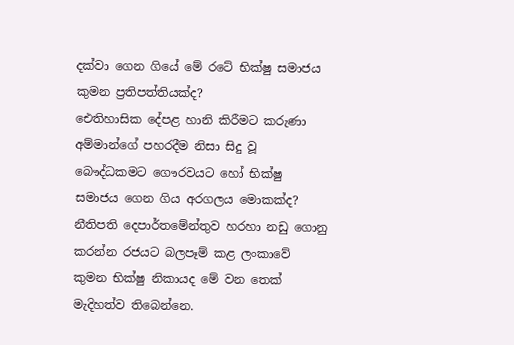දක්වා ගෙන ගියේ මේ රටේ භික්ෂු සමාජය කුමන ප්‍රතිපත්තියක්ද?
ඓතිහාසික දේපළ හානි කිරීමට කරුණා අම්මාන්ගේ පහරදීම නිසා සිදු වූ බෞද්ධකමට ගෞරවයට හෝ භික්ෂු සමාජය ගෙන ගිය අරගලය මොකක්ද?
නීතිපති දෙපාර්තමේන්තුව හරහා නඩු ගොනු කරන්න රජයට බලපෑම් කළ ලංකාවේ කුමන භික්ෂු නිකායද මේ වන තෙක් මැදිහත්ව තිබෙන්නෙ.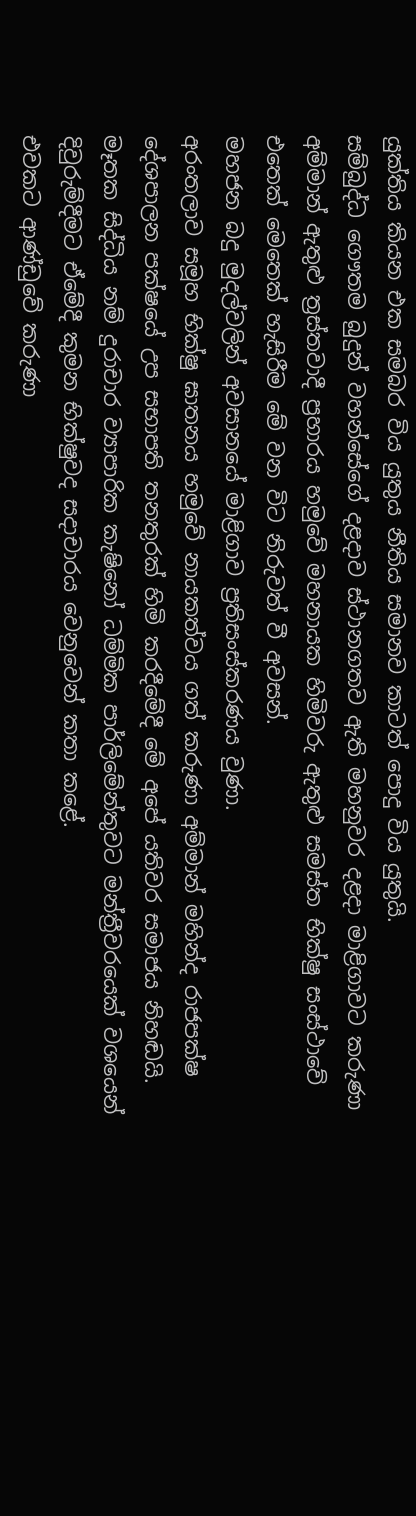යුක්තිය කියන එක සමබර විය යුතුය නීතිය සමානව කාටත් පොදු විය යුතුයි.
සම්බුද්ධ ගෞතම බුදුන් වහන්සේගේ දළදාව ස්ථානගතව ඇති මහනුවර දළදා මාළිගාවට කරුණා අම්මාන් ඇතුළු ත්‍රස්තවාදී ප්‍රහාරය හමුවේ මහනායක හිමිවරු ඇතුළු සමස්ත භික්ෂු සංස්ථාවේ එතෙක් මෙතෙක් හැසිරීම මේ වන විට නිරුවත් වී අවසන්.
මහජන බදු මුදල්වලින් අවසානයේ මාළිගාව ප්‍රතිසංස්කරණය වුණා.
අරංතලාව සමූහ භික්ෂු ඝාතනය හමුවේ නායකත්වය ගත් කරුණා අම්මාන් මහින්ද රාජපක්ෂ දේශපාලන පක්ෂයේ උප සභාපති තනතුරක් හිමි කරදීමේදී මේ අපේ යතිවර සමාජය නිහඬයි.
මෑතක සිද්ධිය නම් දුරාචාර ව්‍යාපාරික කැෂිනෝ ධම්මික පාර්ලිමේන්තුවට මන්ත්‍රීවරයෙක් වශයෙන් දිවුරුම්දීමට ඒමේදී කුමන භික්ෂුවද සදාචාරය වෙනුවෙන් කතා කළේ.
එවකට ආණ්ඩුවේ කරුණා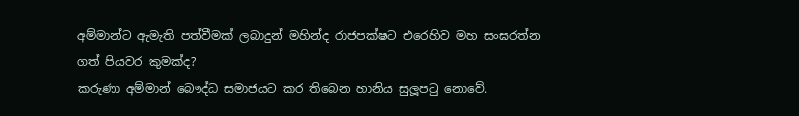අම්මාන්ට ඇමැති පත්වීමක් ලබාදුන් මහින්ද රාජපක්ෂට එරෙහිව මහ සංඝරත්න
ගත් පියවර කුමක්ද?
කරුණා අම්මාන් බෞද්ධ සමාජයට කර තිබෙන හානිය සුලූපටු නොවේ.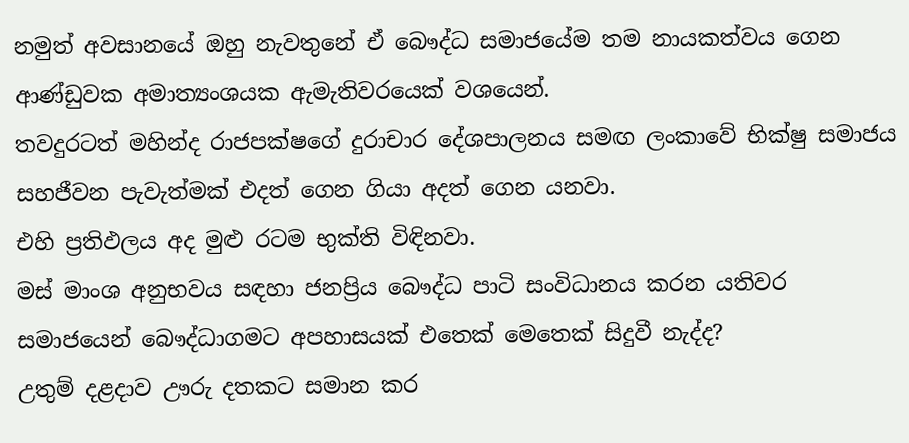නමුත් අවසානයේ ඔහු නැවතුනේ ඒ බෞද්ධ සමාජයේම තම නායකත්වය ගෙන ආණ්ඩුවක අමාත්‍යංශයක ඇමැතිවරයෙක් වශයෙන්.
තවදුරටත් මහින්ද රාජපක්ෂගේ දුරාචාර දේශපාලනය සමඟ ලංකාවේ භික්ෂු සමාජය සහජීවන පැවැත්මක් එදත් ගෙන ගියා අදත් ගෙන යනවා.
එහි ප්‍රතිඵලය අද මුළු රටම භුක්ති විඳිනවා.
මස් මාංශ අනුභවය සඳහා ජනප්‍රිය බෞද්ධ පාටි සංවිධානය කරන යතිවර සමාජයෙන් බෞද්ධාගමට අපහාසයක් එතෙක් මෙතෙක් සිදුවී නැද්ද?
උතුම් දළදාව ඌරු දතකට සමාන කර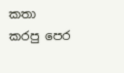කතා කරපු පෙර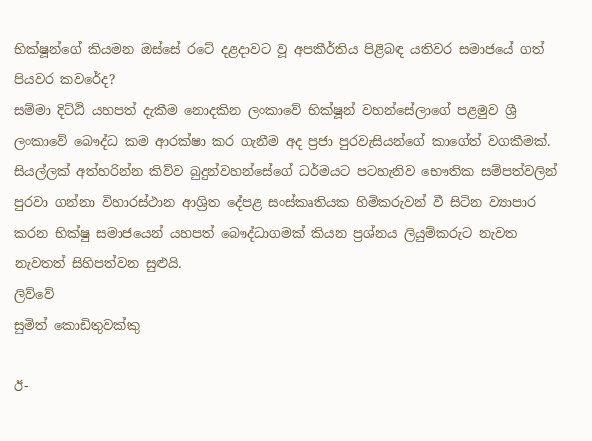භික්ෂූන්ගේ කියමන ඔස්සේ රටේ දළදාවට වූ අපකීර්තිය පිළිබඳ යතිවර සමාජයේ ගත් පියවර කවරේද?
සම්මා දිට්ඨි යහපත් දැකීම නොදකින ලංකාවේ භික්ෂූන් වහන්සේලාගේ පළමුව ශ්‍රී ලංකාවේ බෞද්ධ කම ආරක්ෂා කර ගැනීම අද ප්‍රජා පුරවැසියන්ගේ කාගේත් වගකීමක්.
සියල්ලක් අත්හරින්න කිව්ව බුදුන්වහන්සේගේ ධර්මයට පටහැනිව භෞතික සම්පත්වලින් පුරවා ගන්නා විහාරස්ථාන ආශ්‍රිත දේපළ සංස්කෘතියක හිමිකරුවන් වී සිටින ව්‍යාපාර කරන භික්ෂු සමාජයෙන් යහපත් බෞද්ධාගමක් කියන ප්‍රශ්නය ලියුම්කරුට නැවත නැවතත් සිහිපත්වන සුළුයි.
ලිව්වේ
සුමිත් කොඩිතුවක්කු

ඊ-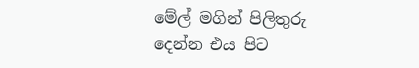මේල් මගින් පිලිතුරු දෙන්න එය පිට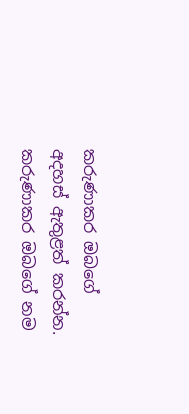කරුණාකර ඔබගේ අදහස් ඇතුළත් කරන්න.
කරුණාකර ඔබගේ නම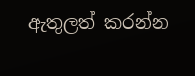ඇතුලත් කරන්න